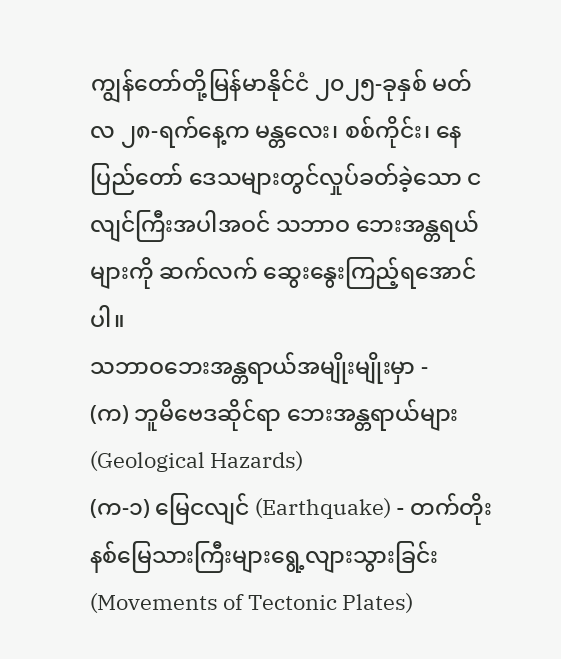ကျွန်တော်တို့မြန်မာနိုင်ငံ ၂၀၂၅-ခုနှစ် မတ်လ ၂၈-ရက်နေ့က မန္တလေး၊ စစ်ကိုင်း၊ နေပြည်တော် ဒေသများတွင်လှုပ်ခတ်ခဲ့သော ငလျင်ကြီးအပါအဝင် သဘာဝ ဘေးအန္တရယ်များကို ဆက်လက် ဆွေးနွေးကြည့်ရအောင်ပါ။
သဘာဝဘေးအန္တရာယ်အမျိုးမျိုးမှာ -
(က) ဘူမိဗေဒဆိုင်ရာ ဘေးအန္တရာယ်များ (Geological Hazards)
(က-၁) မြေငလျင် (Earthquake) - တက်တိုးနစ်မြေသားကြီးများရွေ့လျားသွားခြင်း (Movements of Tectonic Plates)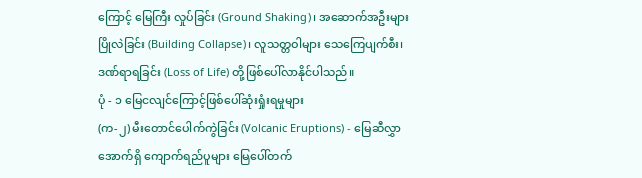ကြောင့် မြေကြီး လှုပ်ခြင်း (Ground Shaking)၊ အဆောက်အဦးများပြိုလဲခြင်း (Building Collapse)၊ လူသတ္တဝါများ သေကြေပျက်စီး၊ ဒဏ်ရာရခြင်း (Loss of Life) တို့ဖြစ်ပေါ်လာနိုင်ပါသည်။
ပုံ - ၁ မြေငလျင်ကြောင့်ဖြစ်ပေါ်ဆုံးရှုံးရမှုများ
(က-၂) မီးတောင်ပေါက်ကွဲခြင်း (Volcanic Eruptions) - မြေဆီလွှာအောက်ရှိ ကျောက်ရည်ပူများ မြေပေါ်တက်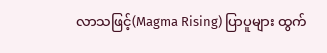လာသဖြင့်(Magma Rising) ပြာပူများ ထွက်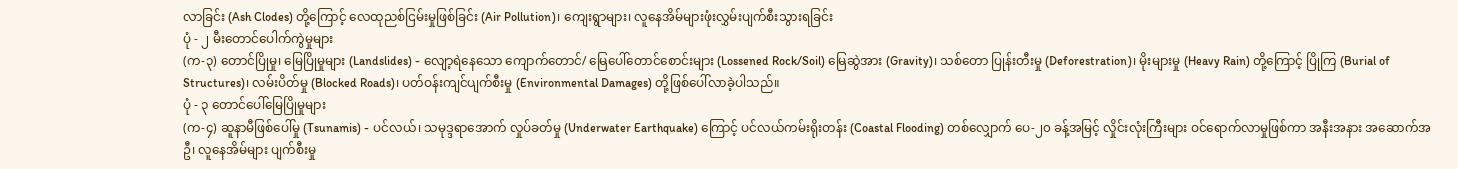လာခြင်း (Ash Clodes) တို့ကြောင့် လေထုညစ်ငြမ်းမှုဖြစ်ခြင်း (Air Pollution)၊ ကျေးရွာများ၊ လူနေအိမ်များဖုံးလွှမ်းပျက်စီးသွားရခြင်း
ပုံ - ၂ မီးတောင်ပေါက်ကွဲမှုများ
(က-၃) တောင်ပြိုမှု၊ မြေပြိုမှုများ (Landslides) - လျော့ရဲနေသော ကျောက်တောင်/ မြေပေါ်တောင်စောင်းများ (Lossened Rock/Soil) မြေဆွဲအား (Gravity)၊ သစ်တော ပြုန်းတီးမှု (Deforestration)၊ မိုးများမှု (Heavy Rain) တို့ကြောင့် ပြိုကြ (Burial of Structures)၊ လမ်းပိတ်မှု (Blocked Roads)၊ ပတ်ဝန်းကျင်ပျက်စီးမှု (Environmental Damages) တို့ဖြစ်ပေါ်လာခဲ့ပါသည်။
ပုံ - ၃ တောင်ပေါ်မြေပြိုမှုများ
(က-၄) ဆူနာမီဖြစ်ပေါ်မှု (Tsunamis) - ပင်လယ်၊ သမုဒ္ဒရာအောက် လှုပ်ခတ်မှု (Underwater Earthquake) ကြောင့် ပင်လယ်ကမ်းရိုးတန်း (Coastal Flooding) တစ်လျှောက် ပေ-၂၀ ခန့်အမြင့် လှိုင်းလုံးကြီးများ ဝင်ရောက်လာမှုဖြစ်ကာ အနီးအနား အဆောက်အဦ၊ လူနေအိမ်များ ပျက်စီးမှု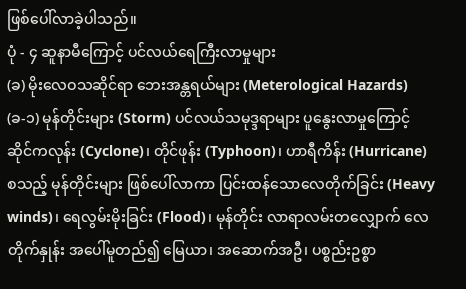ဖြစ်ပေါ်လာခဲ့ပါသည်။
ပုံ - ၄ ဆူနာမီကြောင့် ပင်လယ်ရေကြီးလာမှုများ
(ခ) မိုးလေဝသဆိုင်ရာ ဘေးအန္တရယ်များ (Meterological Hazards)
(ခ-၁) မုန်တိုင်းများ (Storm) ပင်လယ်သမုဒ္ဒရာများ ပူနွေးလာမှုကြောင့် ဆိုင်ကလုန်း (Cyclone)၊ တိုင်ဖုန်း (Typhoon)၊ ဟာရီကိန်း (Hurricane) စသည့် မုန်တိုင်းများ ဖြစ်ပေါ်လာကာ ပြင်းထန်သောလေတိုက်ခြင်း (Heavy winds)၊ ရေလွမ်းမိုးခြင်း (Flood)၊ မုန်တိုင်း လာရာလမ်းတလျှောက် လေတိုက်နှုန်း အပေါ်မူတည်၍ မြေယာ၊ အဆောက်အဦ၊ ပစ္စည်းဥစ္စာ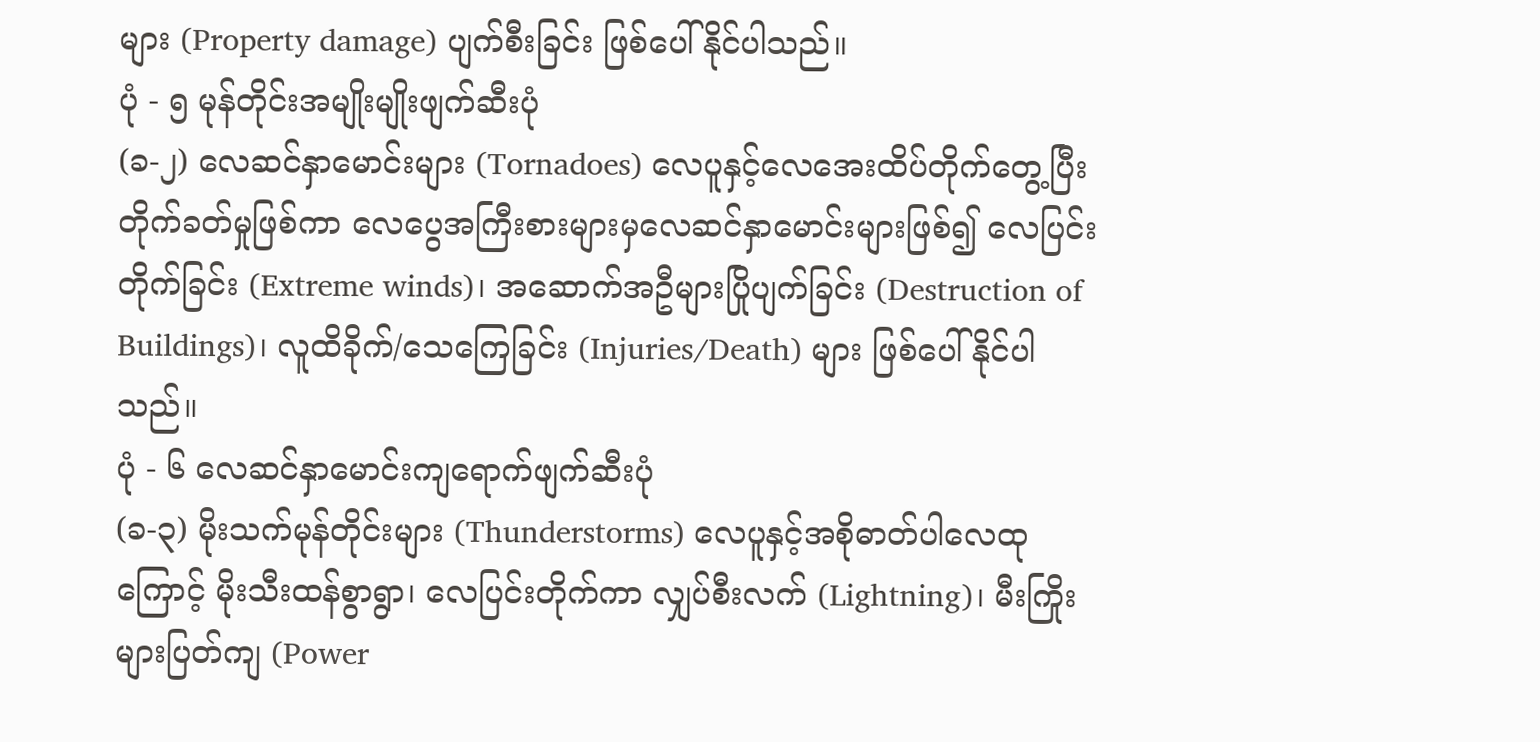များ (Property damage) ပျက်စီးခြင်း ဖြစ်ပေါ်နိုင်ပါသည်။
ပုံ - ၅ မုန်တိုင်းအမျိုးမျိုးဖျက်ဆီးပုံ
(ခ-၂) လေဆင်နှာမောင်းများ (Tornadoes) လေပူနှင့်လေအေးထိပ်တိုက်တွေ့ပြီး တိုက်ခတ်မှုဖြစ်ကာ လေပွေအကြီးစားများမှလေဆင်နှာမောင်းများဖြစ်၍ လေပြင်းတိုက်ခြင်း (Extreme winds)၊ အဆောက်အဦများပြိုပျက်ခြင်း (Destruction of Buildings)၊ လူထိခိုက်/သေကြေခြင်း (Injuries/Death) များ ဖြစ်ပေါ်နိုင်ပါသည်။
ပုံ - ၆ လေဆင်နှာမောင်းကျရောက်ဖျက်ဆီးပုံ
(ခ-၃) မိုးသက်မုန်တိုင်းများ (Thunderstorms) လေပူနှင့်အစိုဓာတ်ပါလေထုကြောင့် မိုးသီးထန်စွာရွာ၊ လေပြင်းတိုက်ကာ လျှပ်စီးလက် (Lightning)၊ မီးကြိုးများပြတ်ကျ (Power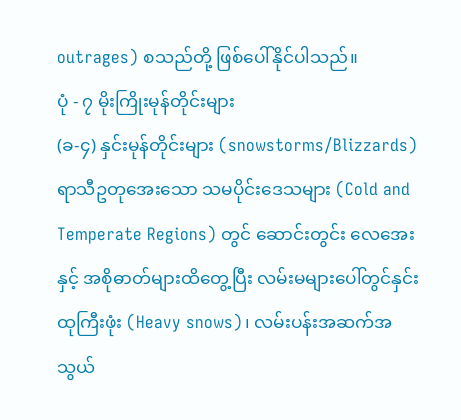outrages) စသည်တို့ ဖြစ်ပေါ်နိုင်ပါသည်။
ပုံ - ၇ မိုးကြိုးမုန်တိုင်းများ
(ခ-၄) နှင်းမုန်တိုင်းများ (snowstorms/Blizzards) ရာသီဥတုအေးသော သမပိုင်းဒေသများ (Cold and Temperate Regions) တွင် ဆောင်းတွင်း လေအေးနှင့် အစိုဓာတ်များထိတွေ့ပြီး လမ်းမများပေါ်တွင်နှင်းထုကြီးဖုံး (Heavy snows)၊ လမ်းပန်းအဆက်အသွယ်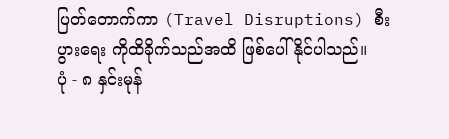ပြတ်တောက်ကာ (Travel Disruptions) စီးပွားရေး ကိုထိခိုက်သည်အထိ ဖြစ်ပေါ်နိုင်ပါသည်။
ပုံ - ၈ နှင်းမုန်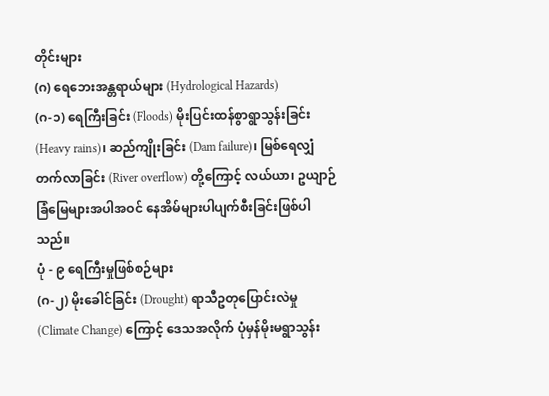တိုင်းများ
(ဂ) ရေဘေးအန္တရာယ်များ (Hydrological Hazards)
(ဂ-၁) ရေကြီးခြင်း (Floods) မိုးပြင်းထန်စွာရွာသွန်းခြင်း (Heavy rains)၊ ဆည်ကျိုးခြင်း (Dam failure)၊ မြစ်ရေလျှံတက်လာခြင်း (River overflow) တို့ကြောင့် လယ်ယာ၊ ဥယျာဉ်ခြံမြေများအပါအဝင် နေအိမ်များပါပျက်စီးခြင်းဖြစ်ပါသည်။
ပုံ - ၉ ရေကြီးမှုဖြစ်စဉ်များ
(ဂ-၂) မိုးခေါင်ခြင်း (Drought) ရာသီဥတုပြောင်းလဲမှု (Climate Change) ကြောင့် ဒေသအလိုက် ပုံမှန်မိုးမရွာသွန်း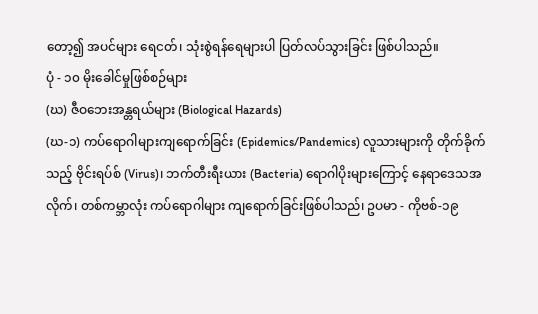တော့၍ အပင်များ ရေငတ်၊ သုံးစွဲရန်ရေများပါ ပြတ်လပ်သွားခြင်း ဖြစ်ပါသည်။
ပုံ - ၁၀ မိုးခေါင်မှုဖြစ်စဉ်များ
(ဃ) ဇီဝဘေးအန္တရယ်များ (Biological Hazards)
(ဃ-၁) ကပ်ရောဂါများကျရောက်ခြင်း (Epidemics/Pandemics) လူသားများကို တိုက်ခိုက်သည့် ဗိုင်းရပ်စ် (Virus)၊ ဘက်တီးရီးယား (Bacteria) ရောဂါပိုးများကြောင့် နေရာဒေသအလိုက်၊ တစ်ကမ္ဘာလုံး ကပ်ရောဂါများ ကျရောက်ခြင်းဖြစ်ပါသည်၊ ဥပမာ - ကိုဗစ်-၁၉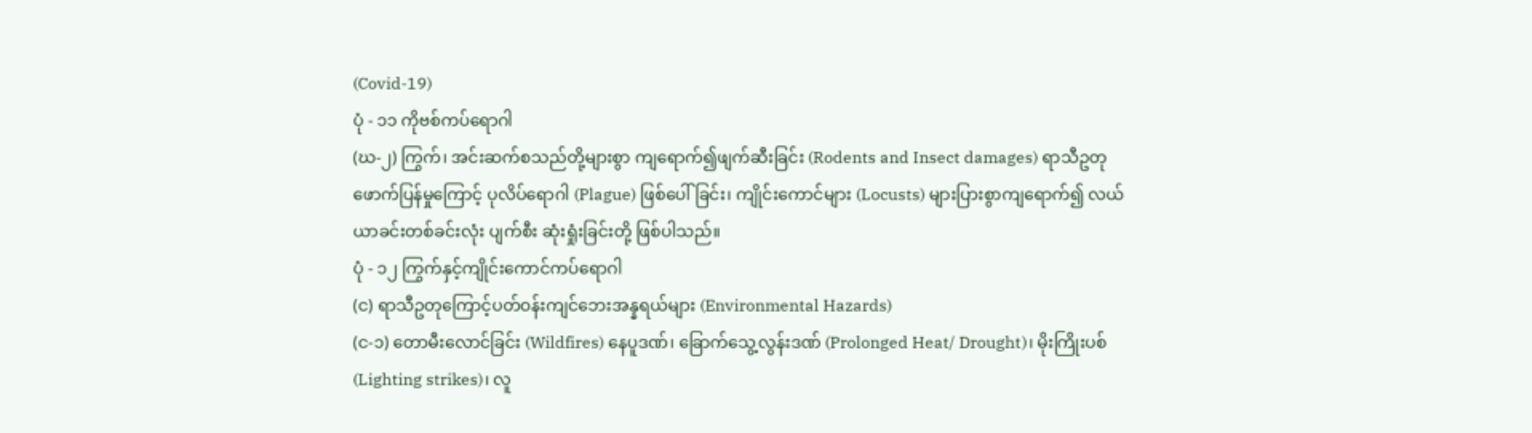(Covid-19)
ပုံ - ၁၁ ကိုဗစ်ကပ်ရောဂါ
(ဃ-၂) ကြွက်၊ အင်းဆက်စသည်တို့များစွာ ကျရောက်၍ဖျက်ဆီးခြင်း (Rodents and Insect damages) ရာသီဥတုဖောက်ပြန်မှုကြောင့် ပုလိပ်ရောဂါ (Plague) ဖြစ်ပေါ်ခြင်း၊ ကျိုင်းကောင်များ (Locusts) များပြားစွာကျရောက်၍ လယ်ယာခင်းတစ်ခင်းလုံး ပျက်စီး ဆုံးရှုံးခြင်းတို့ ဖြစ်ပါသည်။
ပုံ - ၁၂ ကြွက်နှင့်ကျိုင်းကောင်ကပ်ရောဂါ
(င) ရာသီဥတုကြောင့်ပတ်ဝန်းကျင်ဘေးအန္နရယ်များ (Environmental Hazards)
(င-၁) တောမီးလောင်ခြင်း (Wildfires) နေပူဒဏ်၊ ခြောက်သွေ့လွန်းဒဏ် (Prolonged Heat/ Drought)၊ မိုးကြိုးပစ် (Lighting strikes)၊ လူ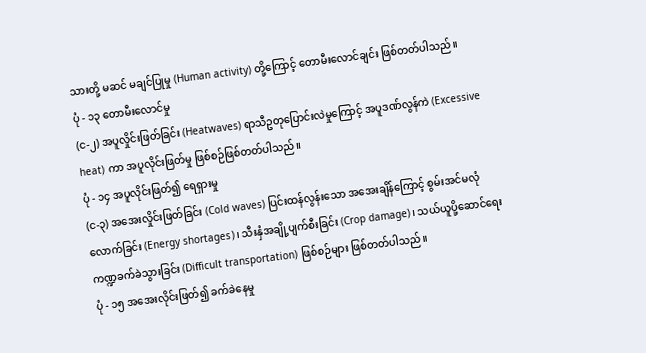သားတို့ မဆင် မချင်ပြုမှု (Human activity) တို့ကြောင့် တောမီးလောင်ချင်း ဖြစ်တတ်ပါသည်။
ပုံ - ၁၃ တောမီးလောင်မှု
(င-၂) အပူလှိုင်းဖြတ်ခြင်း (Heatwaves) ရာသီဥတုပြောင်းလဲမှုကြောင့် အပူဒဏ်လွန်ကဲ (Excessive heat) ကာ အပူလိုင်းဖြတ်မှု ဖြစ်စဉ်ဖြစ်တတ်ပါသည်။
ပုံ - ၁၄ အပူလိုင်းဖြတ်၍ ရေရှားမှု
(င-၃) အအေးလှိုင်းဖြတ်ခြင်း (Cold waves) ပြင်းထန်လွန်းသော အအေးချိန်ကြောင့် စွမ်းအင်မလုံလောက်ခြင်း (Energy shortages)၊ သီးနှံအချို့ပျက်စီးခြင်း (Crop damage)၊ သယ်ယူပို့ဆောင်ရေး ကဏ္ဍခက်ခဲသွားခြင်း (Difficult transportation) ဖြစ်စဉ်များ ဖြစ်တတ်ပါသည်။
ပုံ - ၁၅ အအေးလိုင်းဖြတ်၍ ခက်ခဲနေမှု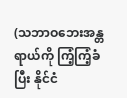(သဘာဝဘေးအန္တရာယ်ကို ကြံ့ကြံ့ခံပြီး နိုင်ငံ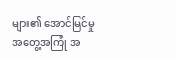များ၏ အောင်မြင်မှုအတွေ့အကြုံ အ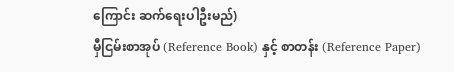ကြောင်း ဆက်ရေးပါဦးမည်)
မှီငြမ်းစာအုပ် (Reference Book) နှင့် စာတန်း (Reference Paper)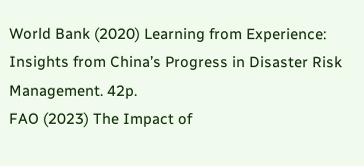World Bank (2020) Learning from Experience: Insights from China’s Progress in Disaster Risk Management. 42p.
FAO (2023) The Impact of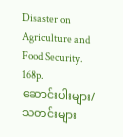Disaster on Agriculture and Food Security. 168p.
ဆောင်းပါးများ/သတင်းများ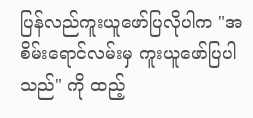ပြန်လည်ကူးယူဖော်ပြလိုပါက "အစိမ်းရောင်လမ်းမှ ကူးယူဖော်ပြပါသည်" ကို ထည့်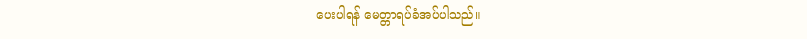ပေးပါရန် မေတ္တာရပ်ခံအပ်ပါသည်။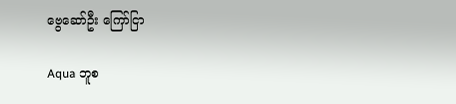ဗွေဆော်ဦး ကြော်ငြာ

Aqua ဘူစ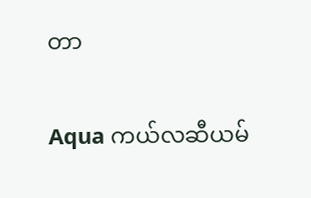တာ

Aqua ကယ်လဆီယမ်